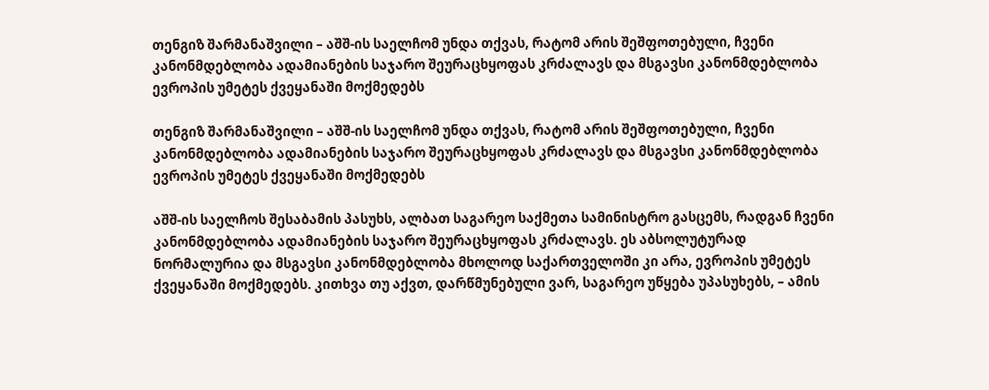თენგიზ შარმანაშვილი – აშშ-ის საელჩომ უნდა თქვას, რატომ არის შეშფოთებული, ჩვენი კანონმდებლობა ადამიანების საჯარო შეურაცხყოფას კრძალავს და მსგავსი კანონმდებლობა ევროპის უმეტეს ქვეყანაში მოქმედებს

თენგიზ შარმანაშვილი – აშშ-ის საელჩომ უნდა თქვას, რატომ არის შეშფოთებული, ჩვენი კანონმდებლობა ადამიანების საჯარო შეურაცხყოფას კრძალავს და მსგავსი კანონმდებლობა ევროპის უმეტეს ქვეყანაში მოქმედებს

აშშ-ის საელჩოს შესაბამის პასუხს, ალბათ საგარეო საქმეთა სამინისტრო გასცემს, რადგან ჩვენი კანონმდებლობა ადამიანების საჯარო შეურაცხყოფას კრძალავს. ეს აბსოლუტურად ნორმალურია და მსგავსი კანონმდებლობა მხოლოდ საქართველოში კი არა, ევროპის უმეტეს ქვეყანაში მოქმედებს. კითხვა თუ აქვთ, დარწმუნებული ვარ, საგარეო უწყება უპასუხებს, – ამის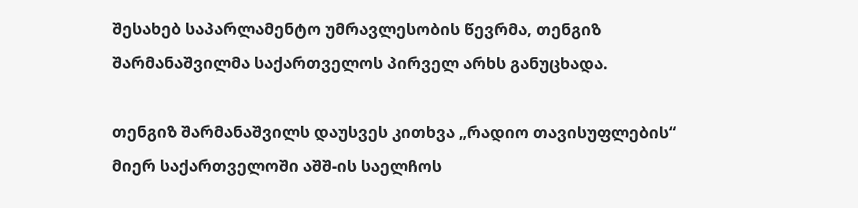შესახებ საპარლამენტო უმრავლესობის წევრმა, თენგიზ შარმანაშვილმა საქართველოს პირველ არხს განუცხადა.

თენგიზ შარმანაშვილს დაუსვეს კითხვა „რადიო თავისუფლების“ მიერ საქართველოში აშშ-ის საელჩოს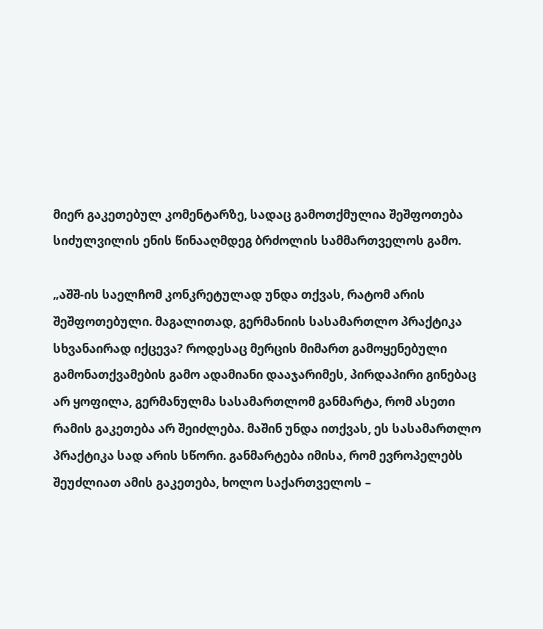მიერ გაკეთებულ კომენტარზე, სადაც გამოთქმულია შეშფოთება სიძულვილის ენის წინააღმდეგ ბრძოლის სამმართველოს გამო.

„აშშ-ის საელჩომ კონკრეტულად უნდა თქვას, რატომ არის შეშფოთებული. მაგალითად, გერმანიის სასამართლო პრაქტიკა სხვანაირად იქცევა? როდესაც მერცის მიმართ გამოყენებული გამონათქვამების გამო ადამიანი დააჯარიმეს, პირდაპირი გინებაც არ ყოფილა, გერმანულმა სასამართლომ განმარტა, რომ ასეთი რამის გაკეთება არ შეიძლება. მაშინ უნდა ითქვას, ეს სასამართლო პრაქტიკა სად არის სწორი. განმარტება იმისა, რომ ევროპელებს შეუძლიათ ამის გაკეთება, ხოლო საქართველოს –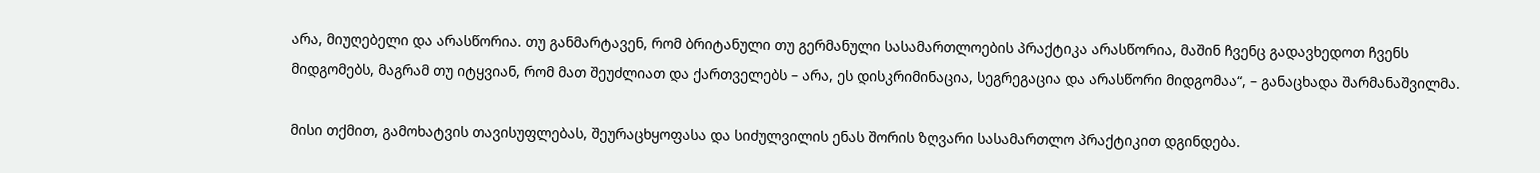არა, მიუღებელი და არასწორია. თუ განმარტავენ, რომ ბრიტანული თუ გერმანული სასამართლოების პრაქტიკა არასწორია, მაშინ ჩვენც გადავხედოთ ჩვენს მიდგომებს, მაგრამ თუ იტყვიან, რომ მათ შეუძლიათ და ქართველებს – არა, ეს დისკრიმინაცია, სეგრეგაცია და არასწორი მიდგომაა“, – განაცხადა შარმანაშვილმა.

მისი თქმით, გამოხატვის თავისუფლებას, შეურაცხყოფასა და სიძულვილის ენას შორის ზღვარი სასამართლო პრაქტიკით დგინდება.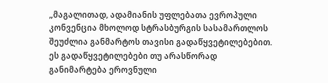„მაგალითად, ადამიანის უფლებათა ევროპული კონვენცია მხოლოდ სტრასბურგის სასამართლოს შეუძლია განმარტოს თავისი გადაწყვეტილებებით. ეს გადაწყვეტილებები თუ არასწორად განიმარტება ეროვნული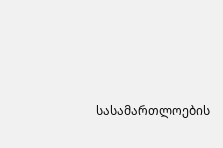სასამართლოების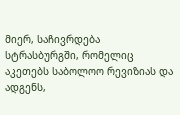მიერ, საჩივრდება სტრასბურგში, რომელიც აკეთებს საბოლოო რევიზიას და ადგენს,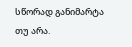სწორად განიმარტა თუ არა.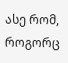ასე რომ, როგორც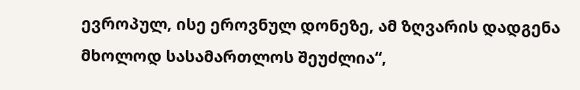ევროპულ, ისე ეროვნულ დონეზე, ამ ზღვარის დადგენა მხოლოდ სასამართლოს შეუძლია“,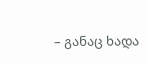– განაც ხადა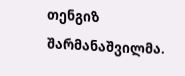თენგიზ შარმანაშვილმა.